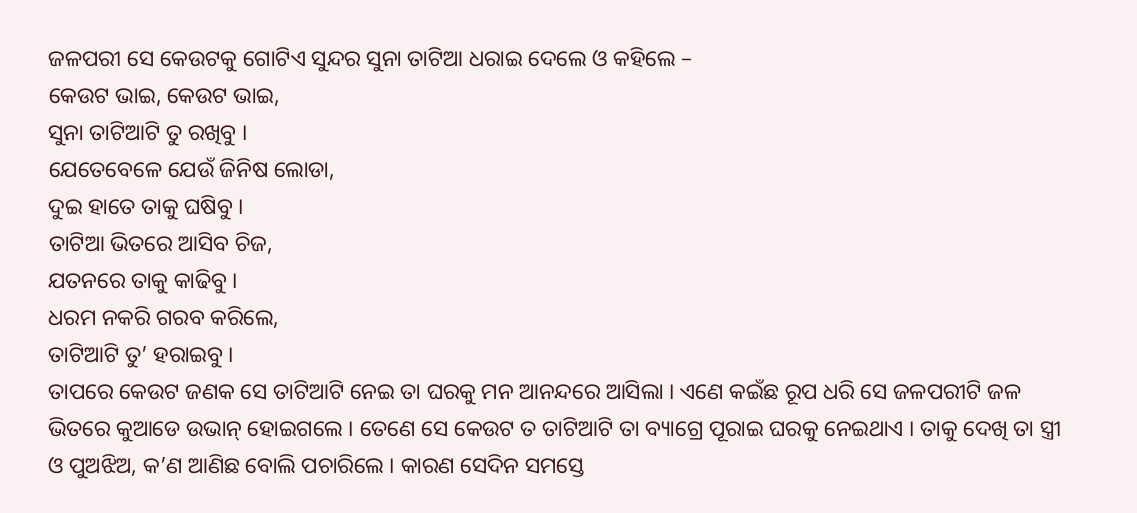ଜଳପରୀ ସେ କେଉଟକୁ ଗୋଟିଏ ସୁନ୍ଦର ସୁନା ତାଟିଆ ଧରାଇ ଦେଲେ ଓ କହିଲେ –
କେଉଟ ଭାଇ, କେଉଟ ଭାଇ,
ସୁନା ତାଟିଆଟି ତୁ ରଖିବୁ ।
ଯେତେବେଳେ ଯେଉଁ ଜିନିଷ ଲୋଡା,
ଦୁଇ ହାତେ ତାକୁ ଘଷିବୁ ।
ତାଟିଆ ଭିତରେ ଆସିବ ଚିଜ,
ଯତନରେ ତାକୁ କାଢିବୁ ।
ଧରମ ନକରି ଗରବ କରିଲେ,
ତାଟିଆଟି ତୁ’ ହରାଇବୁ ।
ତାପରେ କେଉଟ ଜଣକ ସେ ତାଟିଆଟି ନେଇ ତା ଘରକୁ ମନ ଆନନ୍ଦରେ ଆସିଲା । ଏଣେ କଇଁଛ ରୂପ ଧରି ସେ ଜଳପରୀଟି ଜଳ ଭିତରେ କୁଆଡେ ଉଭାନ୍ ହୋଇଗଲେ । ତେଣେ ସେ କେଉଟ ତ ତାଟିଆଟି ତା ବ୍ୟାଗ୍ରେ ପୂରାଇ ଘରକୁ ନେଇଥାଏ । ତାକୁ ଦେଖି ତା ସ୍ତ୍ରୀ ଓ ପୁଅଝିଅ, କ’ଣ ଆଣିଛ ବୋଲି ପଚାରିଲେ । କାରଣ ସେଦିନ ସମସ୍ତେ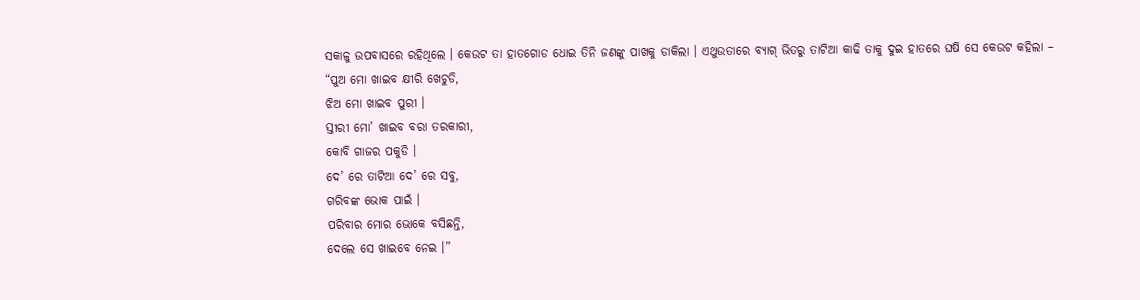ସକାଳୁ ଉପବାସରେ ରହିଥିଲେ । କେଉଟ ତା ହାତଗୋଡ ଧୋଇ ତିନି ଜଣଙ୍କୁ ପାଖକୁ ଡାକିଲା । ଏଥୁଉତାରେ ବ୍ୟାଗ୍ ଭିତରୁ ତାଟିଆ କାଢି ତାକୁ ଦୁଇ ହାତରେ ଘଷି ସେ କେଉଟ କହିଲା –
“ପୁଅ ମୋ ଖାଇବ କ୍ଷୀରି ଖେଚୁଡି,
ଝିଅ ମୋ ଖାଇବ ପୁରୀ ।
ସ୍ତୀରୀ ମୋ’ ଖାଇବ ବରା ତରକାରୀ,
କୋବି ଗାଜର ପକୁଡି ।
ଦେ’ ରେ ତାଟିଆ ଦେ’ ରେ ସବୁ,
ଗରିବଙ୍କ ଭୋକ ପାଇଁ ।
ପରିବାର ମୋର ଭୋକେ ବସିଛନ୍ତି,
ଦେଲେ ସେ ଖାଇବେ ନେଇ ।”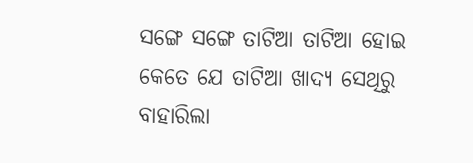ସଙ୍ଗେ ସଙ୍ଗେ ତାଟିଆ ତାଟିଆ ହୋଇ କେତେ ଯେ ତାଟିଆ ଖାଦ୍ୟ ସେଥିରୁ ବାହାରିଲା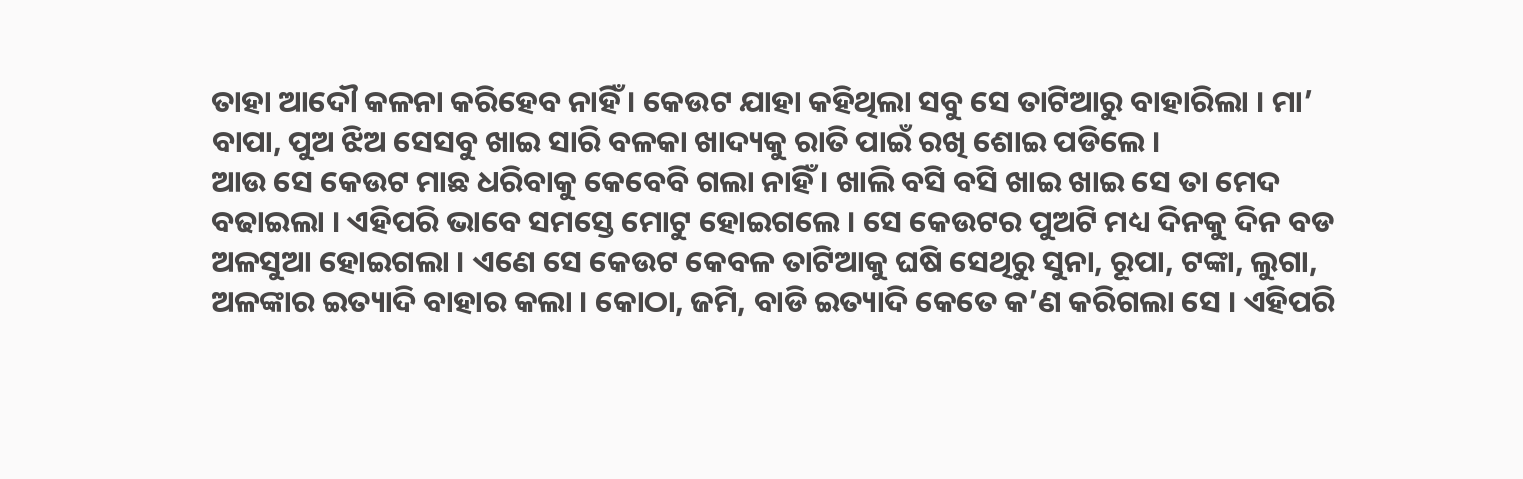ତାହା ଆଦୌ କଳନା କରିହେବ ନାହିଁ । କେଉଟ ଯାହା କହିଥିଲା ସବୁ ସେ ତାଟିଆରୁ ବାହାରିଲା । ମା’ ବାପା, ପୁଅ ଝିଅ ସେସବୁ ଖାଇ ସାରି ବଳକା ଖାଦ୍ୟକୁ ରାତି ପାଇଁ ରଖି ଶୋଇ ପଡିଲେ ।
ଆଉ ସେ କେଉଟ ମାଛ ଧରିବାକୁ କେବେବି ଗଲା ନାହିଁ । ଖାଲି ବସି ବସି ଖାଇ ଖାଇ ସେ ତା ମେଦ ବଢାଇଲା । ଏହିପରି ଭାବେ ସମସ୍ତେ ମୋଟୁ ହୋଇଗଲେ । ସେ କେଉଟର ପୁଅଟି ମଧ୍ୟ ଦିନକୁ ଦିନ ବଡ ଅଳସୁଆ ହୋଇଗଲା । ଏଣେ ସେ କେଉଟ କେବଳ ତାଟିଆକୁ ଘଷି ସେଥିରୁ ସୁନା, ରୂପା, ଟଙ୍କା, ଲୁଗା, ଅଳଙ୍କାର ଇତ୍ୟାଦି ବାହାର କଲା । କୋଠା, ଜମି, ବାଡି ଇତ୍ୟାଦି କେତେ କ’ଣ କରିଗଲା ସେ । ଏହିପରି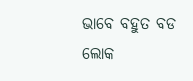ଭାବେ ବହୁତ ବଡ ଲୋକ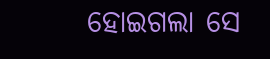ହୋଇଗଲା ସେ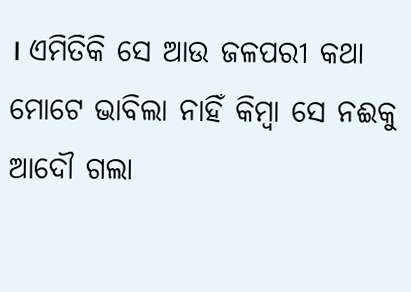। ଏମିତିକି ସେ ଆଉ ଜଳପରୀ କଥା ମୋଟେ ଭାବିଲା ନାହିଁ କିମ୍ବା ସେ ନଈକୁ ଆଦୌ ଗଲା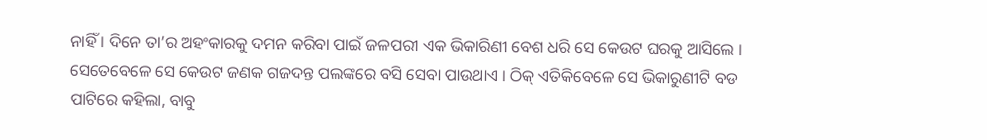ନାହିଁ । ଦିନେ ତା’ର ଅହଂକାରକୁ ଦମନ କରିବା ପାଇଁ ଜଳପରୀ ଏକ ଭିକାରିଣୀ ବେଶ ଧରି ସେ କେଉଟ ଘରକୁ ଆସିଲେ । ସେତେବେଳେ ସେ କେଉଟ ଜଣକ ଗଜଦନ୍ତ ପଲଙ୍କରେ ବସି ସେବା ପାଉଥାଏ । ଠିକ୍ ଏତିକିବେଳେ ସେ ଭିକାରୁଣୀଟି ବଡ ପାଟିରେ କହିଲା, ବାବୁ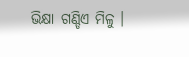ଭିକ୍ଷା ଗଣ୍ଡିଏ ମିଳୁ ।